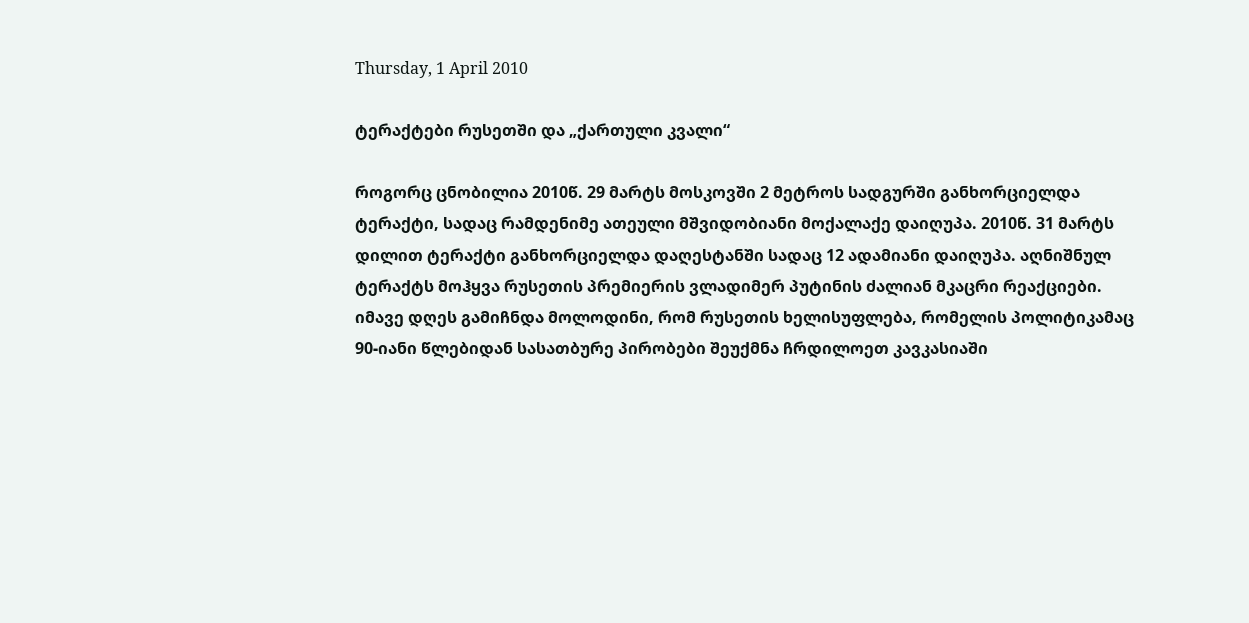Thursday, 1 April 2010

ტერაქტები რუსეთში და „ქართული კვალი“

როგორც ცნობილია 2010წ. 29 მარტს მოსკოვში 2 მეტროს სადგურში განხორციელდა ტერაქტი, სადაც რამდენიმე ათეული მშვიდობიანი მოქალაქე დაიღუპა. 2010წ. 31 მარტს დილით ტერაქტი განხორციელდა დაღესტანში სადაც 12 ადამიანი დაიღუპა. აღნიშნულ ტერაქტს მოჰყვა რუსეთის პრემიერის ვლადიმერ პუტინის ძალიან მკაცრი რეაქციები. იმავე დღეს გამიჩნდა მოლოდინი, რომ რუსეთის ხელისუფლება, რომელის პოლიტიკამაც 90-იანი წლებიდან სასათბურე პირობები შეუქმნა ჩრდილოეთ კავკასიაში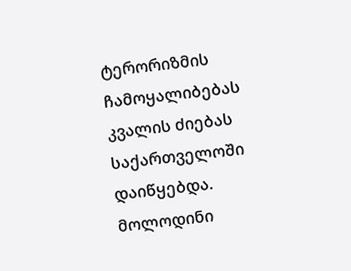ტერორიზმის ჩამოყალიბებას კვალის ძიებას საქართველოში დაიწყებდა. მოლოდინი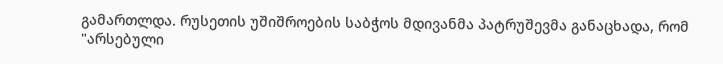გამართლდა. რუსეთის უშიშროების საბჭოს მდივანმა პატრუშევმა განაცხადა, რომ "არსებული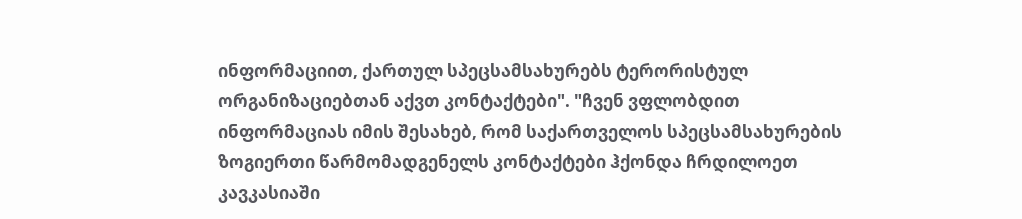ინფორმაციით, ქართულ სპეცსამსახურებს ტერორისტულ ორგანიზაციებთან აქვთ კონტაქტები". "ჩვენ ვფლობდით ინფორმაციას იმის შესახებ, რომ საქართველოს სპეცსამსახურების ზოგიერთი წარმომადგენელს კონტაქტები ჰქონდა ჩრდილოეთ კავკასიაში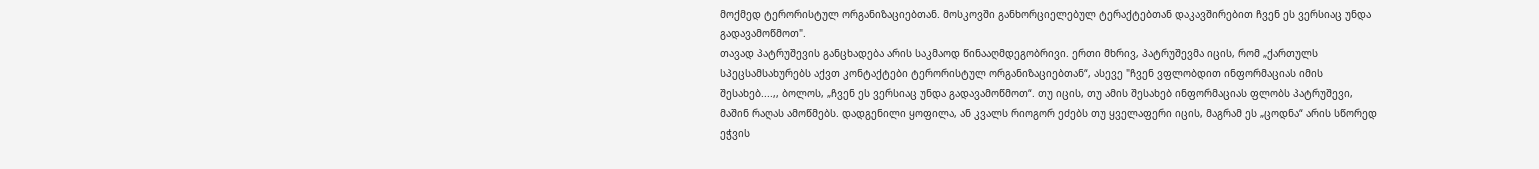მოქმედ ტერორისტულ ორგანიზაციებთან. მოსკოვში განხორციელებულ ტერაქტებთან დაკავშირებით ჩვენ ეს ვერსიაც უნდა გადავამოწმოთ".
თავად პატრუშევის განცხადება არის საკმაოდ წინააღმდეგობრივი. ერთი მხრივ, პატრუშევმა იცის, რომ „ქართულს სპეცსამსახურებს აქვთ კონტაქტები ტერორისტულ ორგანიზაციებთან“, ასევე "ჩვენ ვფლობდით ინფორმაციას იმის შესახებ....,, ბოლოს, „ჩვენ ეს ვერსიაც უნდა გადავამოწმოთ“. თუ იცის, თუ ამის შესახებ ინფორმაციას ფლობს პატრუშევი, მაშინ რაღას ამოწმებს. დადგენილი ყოფილა, ან კვალს რიოგორ ეძებს თუ ყველაფერი იცის, მაგრამ ეს „ცოდნა“ არის სწორედ ეჭვის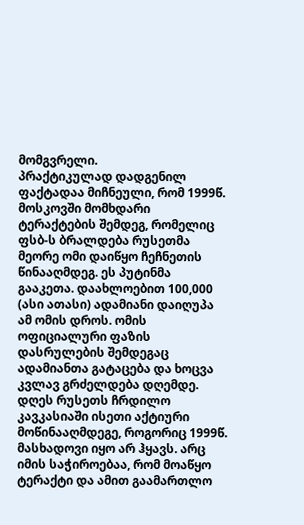მომგვრელი.
პრაქტიკულად დადგენილ ფაქტადაა მიჩნეული, რომ 1999წ. მოსკოვში მომხდარი ტერაქტების შემდეგ, რომელიც ფსბ-ს ბრალდება რუსეთმა მეორე ომი დაიწყო ჩეჩნეთის წინააღმდეგ. ეს პუტინმა გააკეთა. დაახლოებით 100,000 (ასი ათასი) ადამიანი დაიღუპა ამ ომის დროს. ომის ოფიციალური ფაზის დასრულების შემდეგაც ადამიანთა გატაცება და ხოცვა კვლავ გრძელდება დღემდე.
დღეს რუსეთს ჩრდილო კავკასიაში ისეთი აქტიური მოწინააღმდეგე, როგორიც 1999წ. მასხადოვი იყო არ ჰყავს. არც იმის საჭიროებაა, რომ მოაწყო ტერაქტი და ამით გაამართლო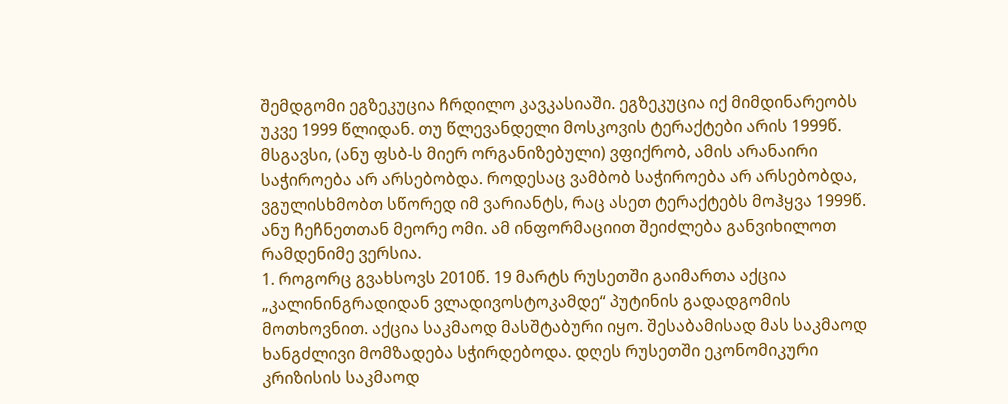შემდგომი ეგზეკუცია ჩრდილო კავკასიაში. ეგზეკუცია იქ მიმდინარეობს უკვე 1999 წლიდან. თუ წლევანდელი მოსკოვის ტერაქტები არის 1999წ. მსგავსი, (ანუ ფსბ-ს მიერ ორგანიზებული) ვფიქრობ, ამის არანაირი საჭიროება არ არსებობდა. როდესაც ვამბობ საჭიროება არ არსებობდა, ვგულისხმობთ სწორედ იმ ვარიანტს, რაც ასეთ ტერაქტებს მოჰყვა 1999წ. ანუ ჩეჩნეთთან მეორე ომი. ამ ინფორმაციით შეიძლება განვიხილოთ რამდენიმე ვერსია.
1. როგორც გვახსოვს 2010წ. 19 მარტს რუსეთში გაიმართა აქცია „კალინინგრადიდან ვლადივოსტოკამდე“ პუტინის გადადგომის მოთხოვნით. აქცია საკმაოდ მასშტაბური იყო. შესაბამისად მას საკმაოდ ხანგძლივი მომზადება სჭირდებოდა. დღეს რუსეთში ეკონომიკური კრიზისის საკმაოდ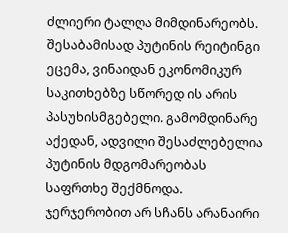ძლიერი ტალღა მიმდინარეობს. შესაბამისად პუტინის რეიტინგი ეცემა, ვინაიდან ეკონომიკურ საკითხებზე სწორედ ის არის პასუხისმგებელი. გამომდინარე აქედან, ადვილი შესაძლებელია პუტინის მდგომარეობას საფრთხე შექმნოდა. ჯერჯერობით არ სჩანს არანაირი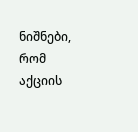ნიშნები, რომ აქციის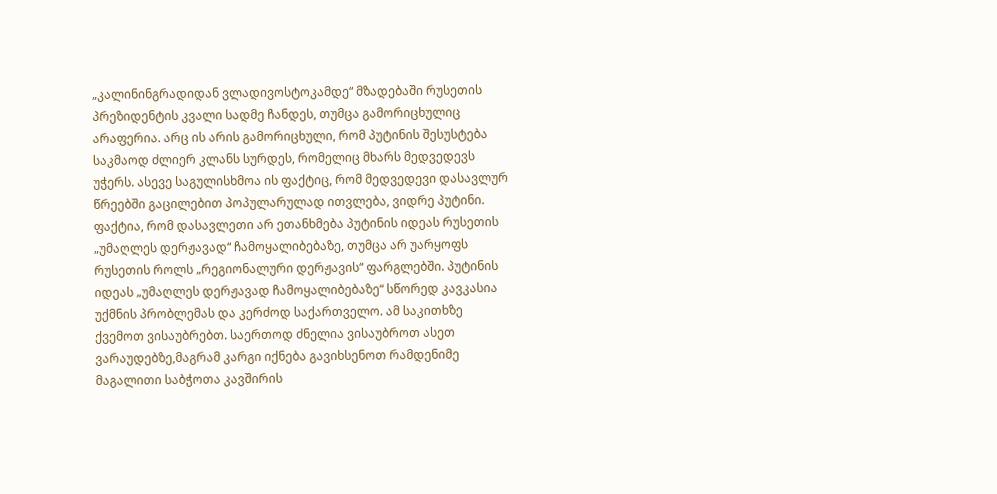„კალინინგრადიდან ვლადივოსტოკამდე“ მზადებაში რუსეთის პრეზიდენტის კვალი სადმე ჩანდეს, თუმცა გამორიცხულიც არაფერია. არც ის არის გამორიცხული, რომ პუტინის შესუსტება საკმაოდ ძლიერ კლანს სურდეს, რომელიც მხარს მედვედევს უჭერს. ასევე საგულისხმოა ის ფაქტიც, რომ მედვედევი დასავლურ წრეებში გაცილებით პოპულარულად ითვლება, ვიდრე პუტინი. ფაქტია, რომ დასავლეთი არ ეთანხმება პუტინის იდეას რუსეთის „უმაღლეს დერჟავად“ ჩამოყალიბებაზე, თუმცა არ უარყოფს რუსეთის როლს „რეგიონალური დერჟავის“ ფარგლებში. პუტინის იდეას „უმაღლეს დერჟავად ჩამოყალიბებაზე“ სწორედ კავკასია უქმნის პრობლემას და კერძოდ საქართველო. ამ საკითხზე ქვემოთ ვისაუბრებთ. საერთოდ ძნელია ვისაუბროთ ასეთ ვარაუდებზე,მაგრამ კარგი იქნება გავიხსენოთ რამდენიმე მაგალითი საბჭოთა კავშირის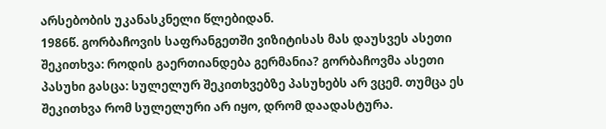არსებობის უკანასკნელი წლებიდან.
1986წ. გორბაჩოვის საფრანგეთში ვიზიტისას მას დაუსვეს ასეთი შეკითხვა: როდის გაერთიანდება გერმანია? გორბაჩოვმა ასეთი პასუხი გასცა: სულელურ შეკითხვებზე პასუხებს არ ვცემ. თუმცა ეს შეკითხვა რომ სულელური არ იყო, დრომ დაადასტურა.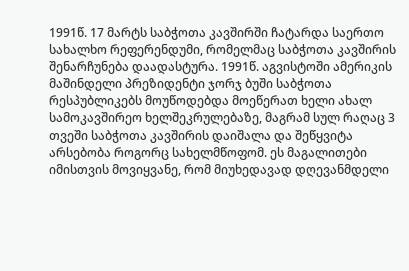1991წ. 17 მარტს საბჭოთა კავშირში ჩატარდა საერთო სახალხო რეფერენდუმი, რომელმაც საბჭოთა კავშირის შენარჩუნება დაადასტურა. 1991წ. აგვისტოში ამერიკის მაშინდელი პრეზიდენტი ჯორჯ ბუში საბჭოთა რესპუბლიკებს მოუწოდებდა მოეწერათ ხელი ახალ სამოკავშირეო ხელშეკრულებაზე, მაგრამ სულ რაღაც 3 თვეში საბჭოთა კავშირის დაიშალა და შეწყვიტა არსებობა როგორც სახელმწოფომ. ეს მაგალითები იმისთვის მოვიყვანე, რომ მიუხედავად დღევანმდელი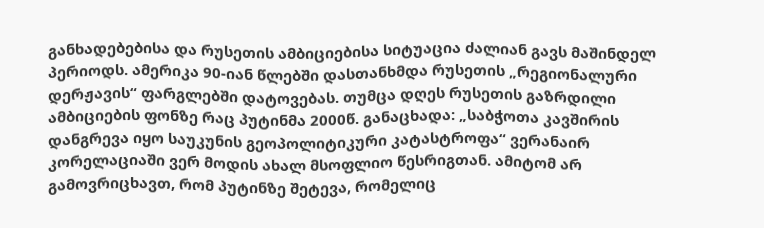განხადებებისა და რუსეთის ამბიციებისა სიტუაცია ძალიან გავს მაშინდელ პერიოდს. ამერიკა 90-იან წლებში დასთანხმდა რუსეთის „რეგიონალური დერჟავის“ ფარგლებში დატოვებას. თუმცა დღეს რუსეთის გაზრდილი ამბიციების ფონზე რაც პუტინმა 2000წ. განაცხადა: „საბჭოთა კავშირის დანგრევა იყო საუკუნის გეოპოლიტიკური კატასტროფა“ ვერანაირ კორელაციაში ვერ მოდის ახალ მსოფლიო წესრიგთან. ამიტომ არ გამოვრიცხავთ, რომ პუტინზე შეტევა, რომელიც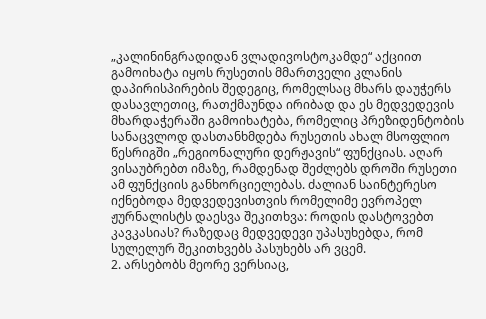„კალინინგრადიდან ვლადივოსტოკამდე“ აქციით გამოიხატა იყოს რუსეთის მმართველი კლანის დაპირისპირების შედეგიც, რომელსაც მხარს დაუჭერს დასავლეთიც, რათქმაუნდა ირიბად და ეს მედვედევის მხარდაჭერაში გამოიხატება, რომელიც პრეზიდენტობის სანაცვლოდ დასთანხმდება რუსეთის ახალ მსოფლიო წესრიგში „რეგიონალური დერჟავის“ ფუნქციას. აღარ ვისაუბრებთ იმაზე, რამდენად შეძლებს დროში რუსეთი ამ ფუნქციის განხორციელებას. ძალიან საინტერესო იქნებოდა მედვედევისთვის რომელიმე ევროპელ ჟურნალისტს დაესვა შეკითხვა: როდის დასტოვებთ კავკასიას? რაზედაც მედვედევი უპასუხებდა, რომ სულელურ შეკითხვებს პასუხებს არ ვცემ.
2. არსებობს მეორე ვერსიაც,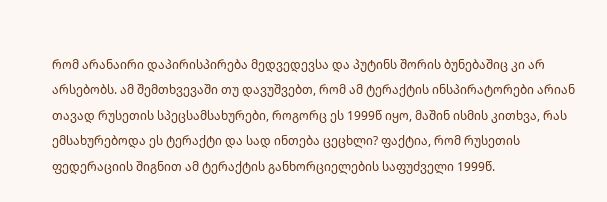რომ არანაირი დაპირისპირება მედვედევსა და პუტინს შორის ბუნებაშიც კი არ არსებობს. ამ შემთხვევაში თუ დავუშვებთ, რომ ამ ტერაქტის ინსპირატორები არიან თავად რუსეთის სპეცსამსახურები, როგორც ეს 1999წ იყო, მაშინ ისმის კითხვა, რას ემსახურებოდა ეს ტერაქტი და სად ინთება ცეცხლი? ფაქტია, რომ რუსეთის ფედერაციის შიგნით ამ ტერაქტის განხორციელების საფუძველი 1999წ.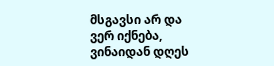მსგავსი არ და ვერ იქნება, ვინაიდან დღეს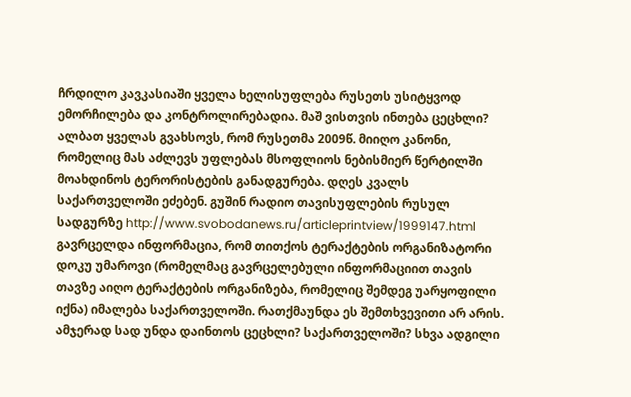ჩრდილო კავკასიაში ყველა ხელისუფლება რუსეთს უსიტყვოდ ემორჩილება და კონტროლირებადია. მაშ ვისთვის ინთება ცეცხლი? ალბათ ყველას გვახსოვს, რომ რუსეთმა 2009წ. მიიღო კანონი, რომელიც მას აძლევს უფლებას მსოფლიოს ნებისმიერ წერტილში მოახდინოს ტერორისტების განადგურება. დღეს კვალს საქართველოში ეძებენ. გუშინ რადიო თავისუფლების რუსულ სადგურზე http://www.svobodanews.ru/articleprintview/1999147.html
გავრცელდა ინფორმაცია, რომ თითქოს ტერაქტების ორგანიზატორი დოკუ უმაროვი (რომელმაც გავრცელებული ინფორმაციით თავის თავზე აიღო ტერაქტების ორგანიზება, რომელიც შემდეგ უარყოფილი იქნა) იმალება საქართველოში. რათქმაუნდა ეს შემთხვევითი არ არის. ამჯერად სად უნდა დაინთოს ცეცხლი? საქართველოში? სხვა ადგილი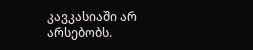კავკასიაში არ არსებობს.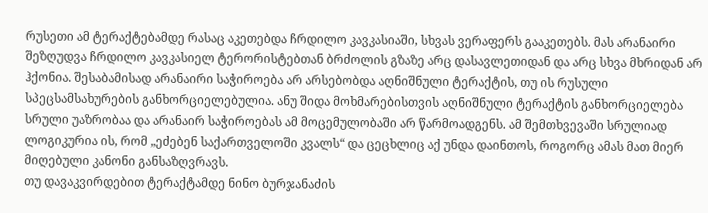რუსეთი ამ ტერაქტებამდე რასაც აკეთებდა ჩრდილო კავკასიაში, სხვას ვერაფერს გააკეთებს. მას არანაირი შეზღუდვა ჩრდილო კავკასიელ ტერორისტებთან ბრძოლის გზაზე არც დასავლეთიდან და არც სხვა მხრიდან არ ჰქონია. შესაბამისად არანაირი საჭიროება არ არსებობდა აღნიშნული ტერაქტის, თუ ის რუსული სპეცსამსახურების განხორციელებულია. ანუ შიდა მოხმარებისთვის აღნიშნული ტერაქტის განხორციელება სრული უაზრობაა და არანაირ საჭიროებას ამ მოცემულობაში არ წარმოადგენს. ამ შემთხვევაში სრულიად ლოგიკურია ის, რომ „ეძებენ საქართველოში კვალს“ და ცეცხლიც აქ უნდა დაინთოს, როგორც ამას მათ მიერ მიღებული კანონი განსაზღვრავს.
თუ დავაკვირდებით ტერაქტამდე ნინო ბურჯანაძის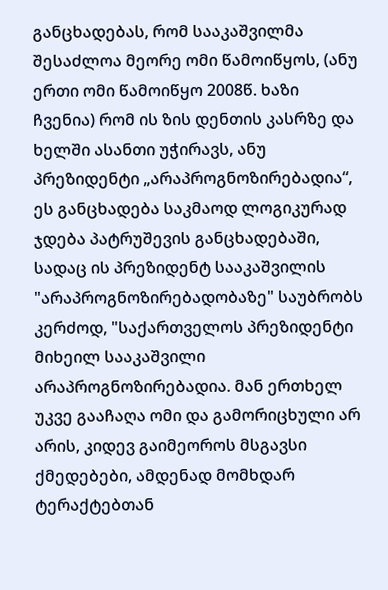განცხადებას, რომ სააკაშვილმა შესაძლოა მეორე ომი წამოიწყოს, (ანუ ერთი ომი წამოიწყო 2008წ. ხაზი ჩვენია) რომ ის ზის დენთის კასრზე და ხელში ასანთი უჭირავს, ანუ პრეზიდენტი „არაპროგნოზირებადია“, ეს განცხადება საკმაოდ ლოგიკურად ჯდება პატრუშევის განცხადებაში, სადაც ის პრეზიდენტ სააკაშვილის "არაპროგნოზირებადობაზე" საუბრობს კერძოდ, "საქართველოს პრეზიდენტი მიხეილ სააკაშვილი არაპროგნოზირებადია. მან ერთხელ უკვე გააჩაღა ომი და გამორიცხული არ არის, კიდევ გაიმეოროს მსგავსი ქმედებები, ამდენად მომხდარ ტერაქტებთან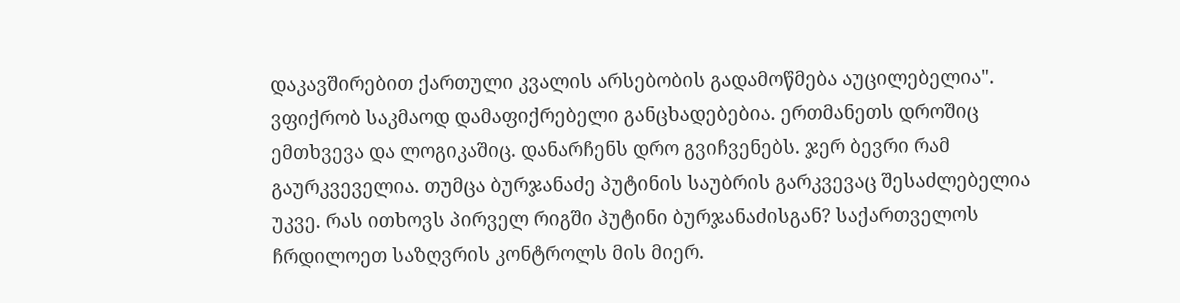დაკავშირებით ქართული კვალის არსებობის გადამოწმება აუცილებელია".
ვფიქრობ საკმაოდ დამაფიქრებელი განცხადებებია. ერთმანეთს დროშიც ემთხვევა და ლოგიკაშიც. დანარჩენს დრო გვიჩვენებს. ჯერ ბევრი რამ გაურკვეველია. თუმცა ბურჯანაძე პუტინის საუბრის გარკვევაც შესაძლებელია უკვე. რას ითხოვს პირველ რიგში პუტინი ბურჯანაძისგან? საქართველოს ჩრდილოეთ საზღვრის კონტროლს მის მიერ.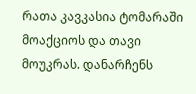რათა კავკასია ტომარაში მოაქციოს და თავი მოუკრას. დანარჩენს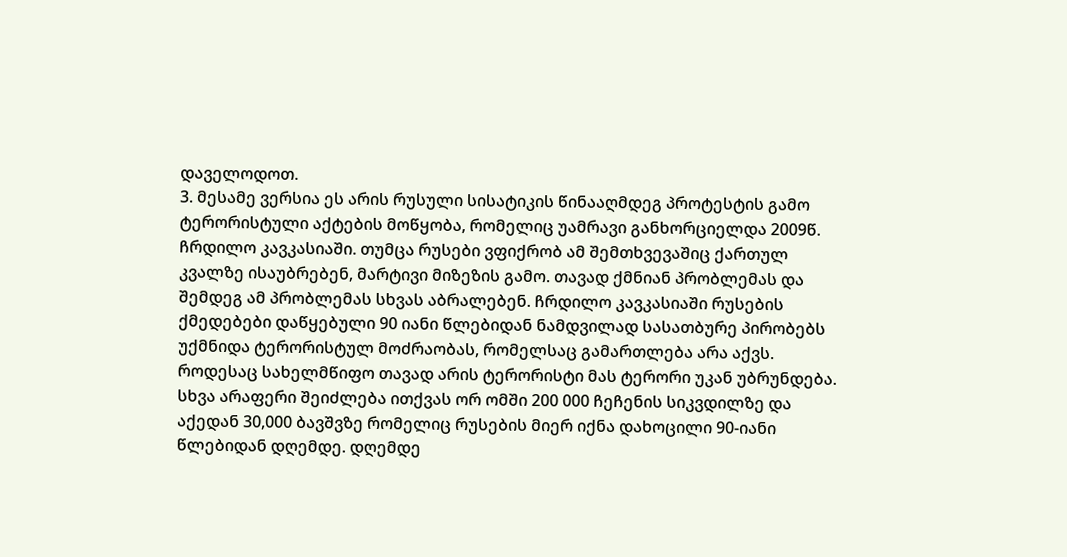დაველოდოთ.
3. მესამე ვერსია ეს არის რუსული სისატიკის წინააღმდეგ პროტესტის გამო ტერორისტული აქტების მოწყობა, რომელიც უამრავი განხორციელდა 2009წ. ჩრდილო კავკასიაში. თუმცა რუსები ვფიქრობ ამ შემთხვევაშიც ქართულ კვალზე ისაუბრებენ, მარტივი მიზეზის გამო. თავად ქმნიან პრობლემას და შემდეგ ამ პრობლემას სხვას აბრალებენ. ჩრდილო კავკასიაში რუსების ქმედებები დაწყებული 90 იანი წლებიდან ნამდვილად სასათბურე პირობებს უქმნიდა ტერორისტულ მოძრაობას, რომელსაც გამართლება არა აქვს. როდესაც სახელმწიფო თავად არის ტერორისტი მას ტერორი უკან უბრუნდება. სხვა არაფერი შეიძლება ითქვას ორ ომში 200 000 ჩეჩენის სიკვდილზე და აქედან 30,000 ბავშვზე რომელიც რუსების მიერ იქნა დახოცილი 90-იანი წლებიდან დღემდე. დღემდე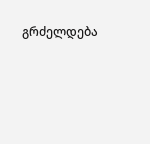გრძელდება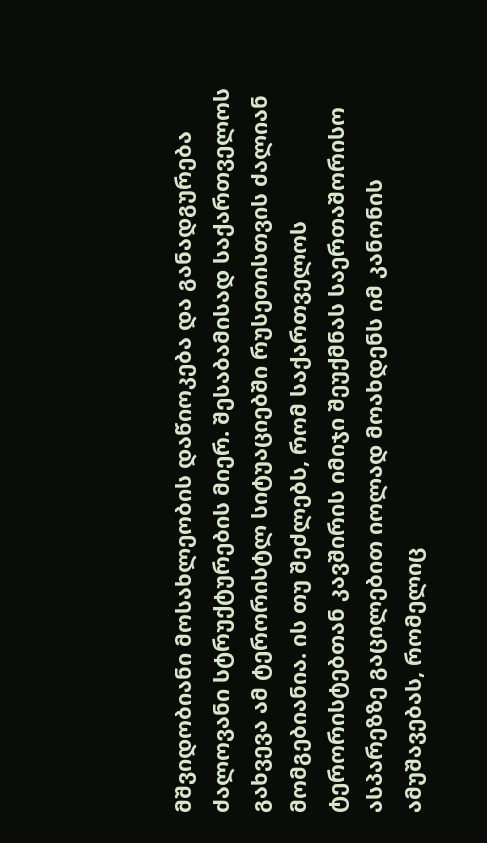მშვიდობიანი მოსახლეობის დაწიოკება და განადგურება ძალოვანი სტრუქტურების მიერ. შესაბამისად საქართველოს გახვევა ამ ტერორისტლ სიტუაციებში რუსეთისთვის ძალიან მომგებიანია. ის თუ შეძლებს, რომ საქართველოს ტერორისტებთან კავშირის იმიჯი შეუქმნას საერთაშორისო ასპარეზზე გაცილებით იოლად მოახდენს იმ კანონის ამუშავებას, რომელიც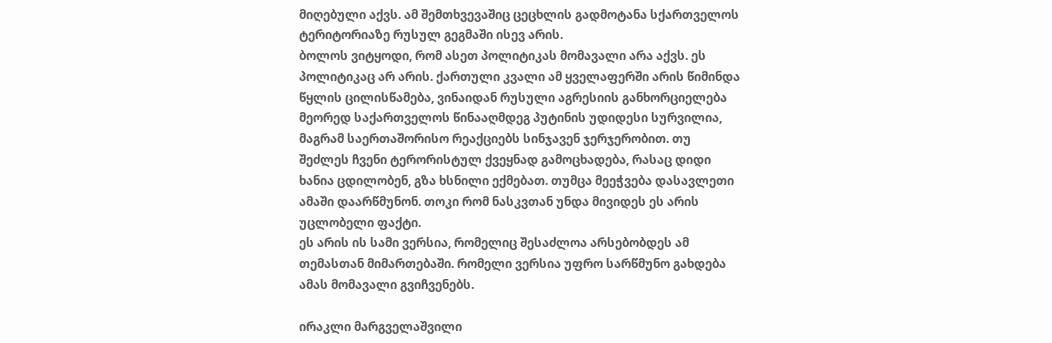მიღებული აქვს. ამ შემთხვევაშიც ცეცხლის გადმოტანა სქართველოს ტერიტორიაზე რუსულ გეგმაში ისევ არის.
ბოლოს ვიტყოდი, რომ ასეთ პოლიტიკას მომავალი არა აქვს. ეს პოლიტიკაც არ არის. ქართული კვალი ამ ყველაფერში არის წიმინდა წყლის ცილისწამება, ვინაიდან რუსული აგრესიის განხორციელება მეორედ საქართველოს წინააღმდეგ პუტინის უდიდესი სურვილია, მაგრამ საერთაშორისო რეაქციებს სინჯავენ ჯერჯერობით. თუ შეძლეს ჩვენი ტერორისტულ ქვეყნად გამოცხადება, რასაც დიდი ხანია ცდილობენ, გზა ხსნილი ექმებათ. თუმცა მეეჭვება დასავლეთი ამაში დაარწმუნონ. თოკი რომ ნასკვთან უნდა მივიდეს ეს არის უცლობელი ფაქტი.
ეს არის ის სამი ვერსია, რომელიც შესაძლოა არსებობდეს ამ თემასთან მიმართებაში. რომელი ვერსია უფრო სარწმუნო გახდება ამას მომავალი გვიჩვენებს.

ირაკლი მარგველაშვილი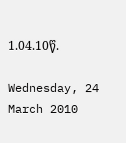1.04.10წ.

Wednesday, 24 March 2010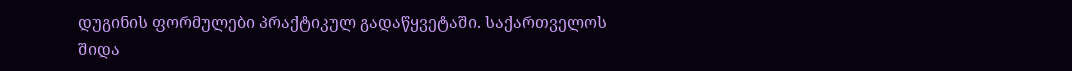დუგინის ფორმულები პრაქტიკულ გადაწყვეტაში. საქართველოს შიდა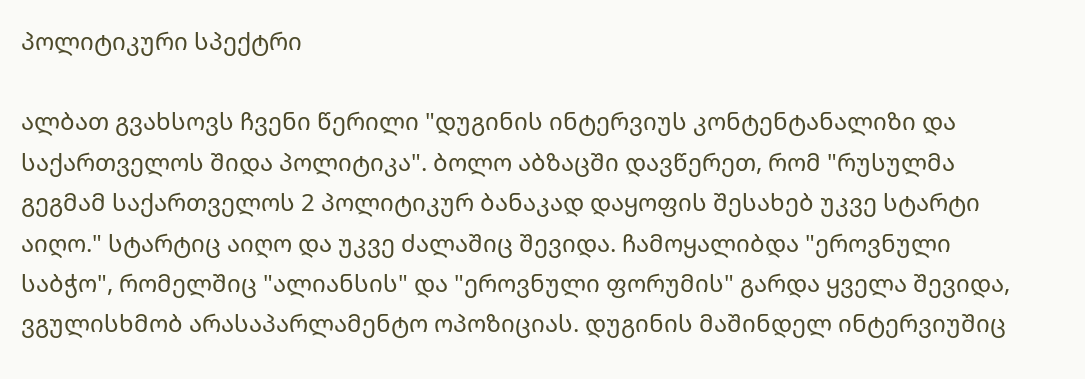პოლიტიკური სპექტრი

ალბათ გვახსოვს ჩვენი წერილი "დუგინის ინტერვიუს კონტენტანალიზი და საქართველოს შიდა პოლიტიკა". ბოლო აბზაცში დავწერეთ, რომ "რუსულმა გეგმამ საქართველოს 2 პოლიტიკურ ბანაკად დაყოფის შესახებ უკვე სტარტი აიღო." სტარტიც აიღო და უკვე ძალაშიც შევიდა. ჩამოყალიბდა "ეროვნული საბჭო", რომელშიც "ალიანსის" და "ეროვნული ფორუმის" გარდა ყველა შევიდა, ვგულისხმობ არასაპარლამენტო ოპოზიციას. დუგინის მაშინდელ ინტერვიუშიც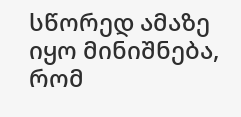სწორედ ამაზე იყო მინიშნება, რომ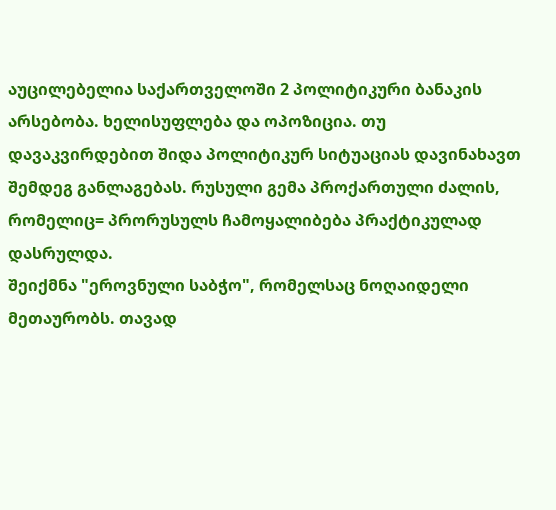აუცილებელია საქართველოში 2 პოლიტიკური ბანაკის არსებობა. ხელისუფლება და ოპოზიცია. თუ დავაკვირდებით შიდა პოლიტიკურ სიტუაციას დავინახავთ შემდეგ განლაგებას. რუსული გემა პროქართული ძალის, რომელიც= პრორუსულს ჩამოყალიბება პრაქტიკულად დასრულდა.
შეიქმნა "ეროვნული საბჭო", რომელსაც ნოღაიდელი მეთაურობს. თავად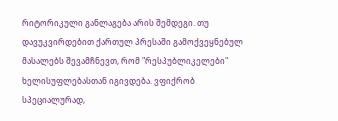რიტორიკული განლაგება არის შემდეგი. თუ დავუკვირდებით ქართულ პრესაში გამოქვეყნებულ მასალებს შევამჩნევთ, რომ "რესპუბლიკელები" ხელისუფლებასთან იგივდება. ვფიქრობ სპეციალურად,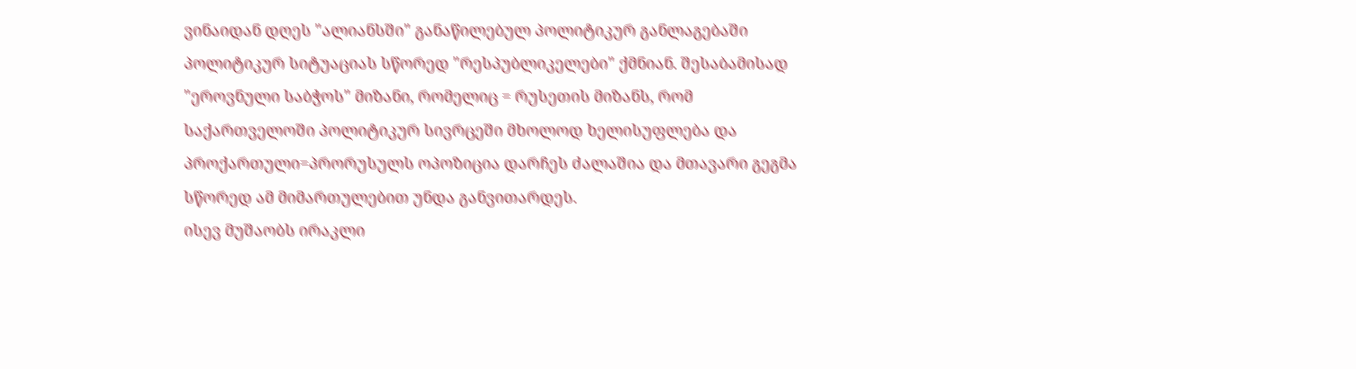ვინაიდან დღეს "ალიანსში" განაწილებულ პოლიტიკურ განლაგებაში პოლიტიკურ სიტუაციას სწორედ "რესპუბლიკელები" ქმნიან. შესაბამისად "ეროვნული საბჭოს" მიზანი, რომელიც = რუსეთის მიზანს, რომ საქართველოში პოლიტიკურ სივრცეში მხოლოდ ხელისუფლება და პროქართული=პრორუსულს ოპოზიცია დარჩეს ძალაშია და მთავარი გეგმა სწორედ ამ მიმართულებით უნდა განვითარდეს.
ისევ მუშაობს ირაკლი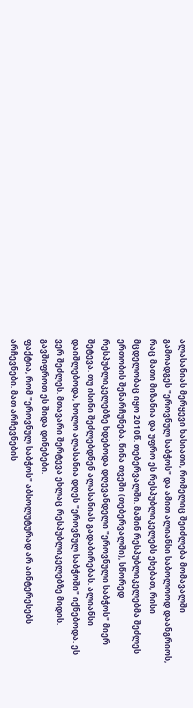ალასანიას მერყევი ხასიათი, რომელიც შეიძლება მომავალში გამოადგეს "ეროვნულ საბჭოს" და ამით ალიანსი საბოლოოდ დაანგრიოს, რაც მათი მიზანია და უფრო ეს რესპუბლიკელებს ეხებათ, რისი მცდელობაც იყო 2010წ. თებერვალში. მაშინ რესპუბლიკელებმა შეძლეს ერთობის შენარჩუნება. წინა თვეში (თებერვალში), სწორედ რესპუბლიკელებზე ხდებოდა დღევანდელი "ეროვნული საბჭოს" მიერ შეტევა. თუ ისინი შეძლებდნენ ალასანიას გადაბირებას. ალიანსი დაიშლებოდა, ხოლო ალასანია დღეს "ეროვნულ საბჭოში" იქნებოდა. ეს ვერ შეძლეს. მთავარი შერტევა ეხლაც რესპუბლიკელებზე მიდის. გავშიფროთ ეს შიდა დინებები.
ფაქტია, რომ "ეროვნულ საბჭოს" აბსოლუტურად არ აინტერესებს არჩევნები. მათ არჩევნების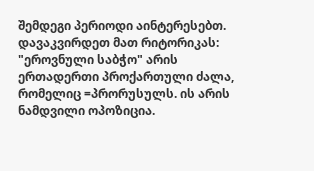შემდეგი პერიოდი აინტერესებთ. დავაკვირდეთ მათ რიტორიკას: "ეროვნული საბჭო" არის ერთადერთი პროქართული ძალა, რომელიც =პრორუსულს. ის არის ნამდვილი ოპოზიცია.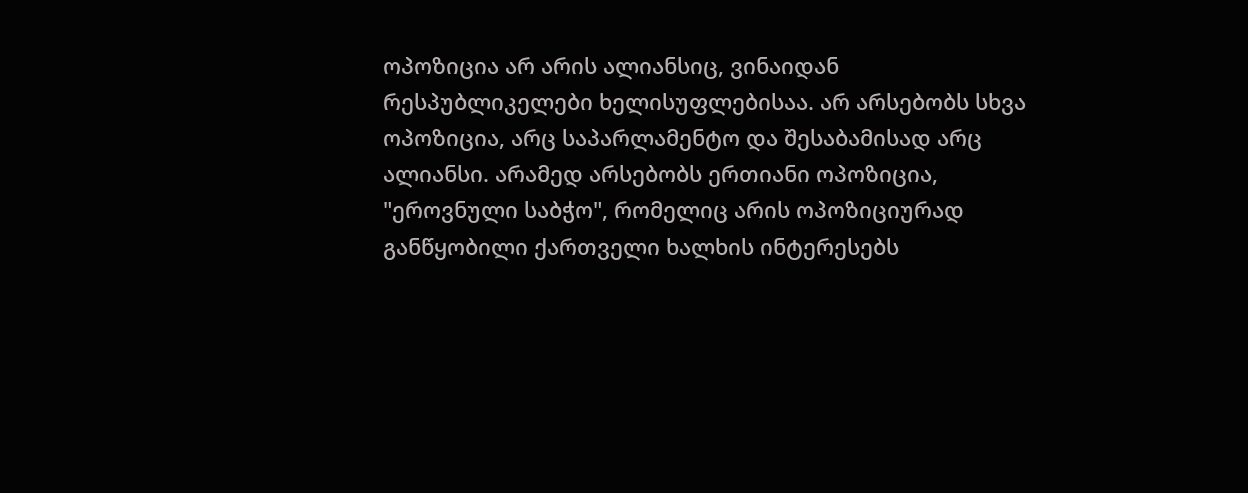ოპოზიცია არ არის ალიანსიც, ვინაიდან რესპუბლიკელები ხელისუფლებისაა. არ არსებობს სხვა ოპოზიცია, არც საპარლამენტო და შესაბამისად არც ალიანსი. არამედ არსებობს ერთიანი ოპოზიცია, "ეროვნული საბჭო", რომელიც არის ოპოზიციურად განწყობილი ქართველი ხალხის ინტერესებს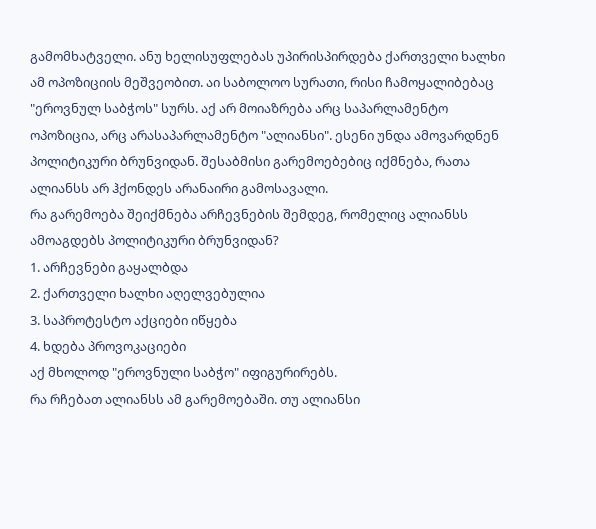გამომხატველი. ანუ ხელისუფლებას უპირისპირდება ქართველი ხალხი ამ ოპოზიციის მეშვეობით. აი საბოლოო სურათი, რისი ჩამოყალიბებაც "ეროვნულ საბჭოს" სურს. აქ არ მოიაზრება არც საპარლამენტო ოპოზიცია, არც არასაპარლამენტო "ალიანსი". ესენი უნდა ამოვარდნენ პოლიტიკური ბრუნვიდან. შესაბმისი გარემოებებიც იქმნება, რათა ალიანსს არ ჰქონდეს არანაირი გამოსავალი.
რა გარემოება შეიქმნება არჩევნების შემდეგ, რომელიც ალიანსს ამოაგდებს პოლიტიკური ბრუნვიდან?
1. არჩევნები გაყალბდა
2. ქართველი ხალხი აღელვებულია
3. საპროტესტო აქციები იწყება
4. ხდება პროვოკაციები
აქ მხოლოდ "ეროვნული საბჭო" იფიგურირებს.
რა რჩებათ ალიანსს ამ გარემოებაში. თუ ალიანსი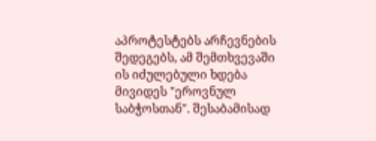აპროტესტებს არჩევნების შედეგებს, ამ შემთხვევაში ის იძულებული ხდება მივიდეს "ეროვნულ საბჭოსთან". შესაბამისად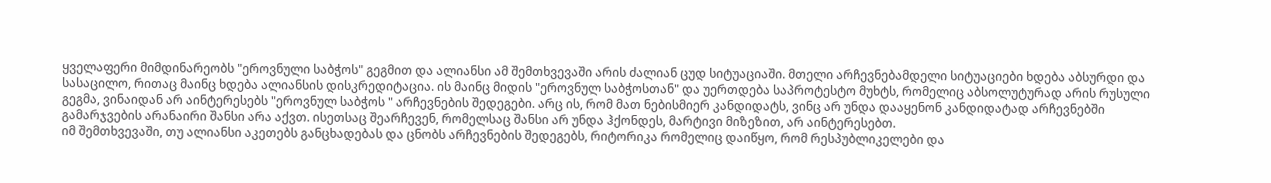ყველაფერი მიმდინარეობს "ეროვნული საბჭოს" გეგმით და ალიანსი ამ შემთხვევაში არის ძალიან ცუდ სიტუაციაში. მთელი არჩევნებამდელი სიტუაციები ხდება აბსურდი და სასაცილო, რითაც მაინც ხდება ალიანსის დისკრედიტაცია. ის მაინც მიდის "ეროვნულ საბჭოსთან" და უერთდება საპროტესტო მუხტს, რომელიც აბსოლუტურად არის რუსული გეგმა, ვინაიდან არ აინტერესებს "ეროვნულ საბჭოს " არჩევნების შედეგები. არც ის, რომ მათ ნებისმიერ კანდიდატს, ვინც არ უნდა დააყენონ კანდიდატად არჩევნებში გამარჯვების არანაირი შანსი არა აქვთ. ისეთსაც შეარჩევენ, რომელსაც შანსი არ უნდა ჰქონდეს, მარტივი მიზეზით, არ აინტერესებთ.
იმ შემთხვევაში, თუ ალიანსი აკეთებს განცხადებას და ცნობს არჩევნების შედეგებს, რიტორიკა რომელიც დაიწყო, რომ რესპუბლიკელები და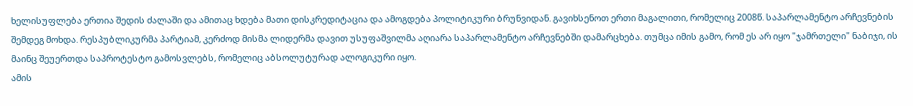ხელისუფლება ერთია შედის ძალაში და ამითაც ხდება მათი დისკრედიტაცია და ამოგდება პოლიტიკური ბრუნვიდან. გავიხსენოთ ერთი მაგალითი, რომელიც 2008წ. საპარლამენტო არჩევნების შემდეგ მოხდა. რესპუბლიკურმა პარტიამ, კერძოდ მისმა ლიდერმა დავით უსუფაშვილმა აღიარა საპარლამენტო არჩევნებში დამარცხება. თუმცა იმის გამო, რომ ეს არ იყო "ჯამრთელი" ნაბიჯი, ის მაინც შეუერთდა საპროტესტო გამოსვლებს, რომელიც აბსოლუტურად ალოგიკური იყო.
ამის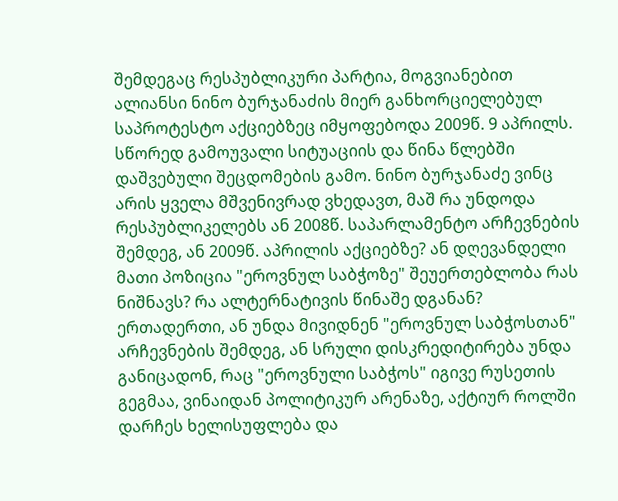შემდეგაც რესპუბლიკური პარტია, მოგვიანებით ალიანსი ნინო ბურჯანაძის მიერ განხორციელებულ საპროტესტო აქციებზეც იმყოფებოდა 2009წ. 9 აპრილს. სწორედ გამოუვალი სიტუაციის და წინა წლებში დაშვებული შეცდომების გამო. ნინო ბურჯანაძე ვინც არის ყველა მშვენივრად ვხედავთ, მაშ რა უნდოდა რესპუბლიკელებს ან 2008წ. საპარლამენტო არჩევნების შემდეგ, ან 2009წ. აპრილის აქციებზე? ან დღევანდელი მათი პოზიცია "ეროვნულ საბჭოზე" შეუერთებლობა რას ნიშნავს? რა ალტერნატივის წინაშე დგანან? ერთადერთი, ან უნდა მივიდნენ "ეროვნულ საბჭოსთან" არჩევნების შემდეგ, ან სრული დისკრედიტირება უნდა განიცადონ, რაც "ეროვნული საბჭოს" იგივე რუსეთის გეგმაა, ვინაიდან პოლიტიკურ არენაზე, აქტიურ როლში დარჩეს ხელისუფლება და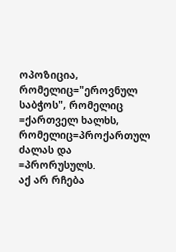ოპოზიცია, რომელიც="ეროვნულ საბჭოს", რომელიც =ქართველ ხალხს, რომელიც=პროქართულ ძალას და =პრორუსულს.
აქ არ რჩება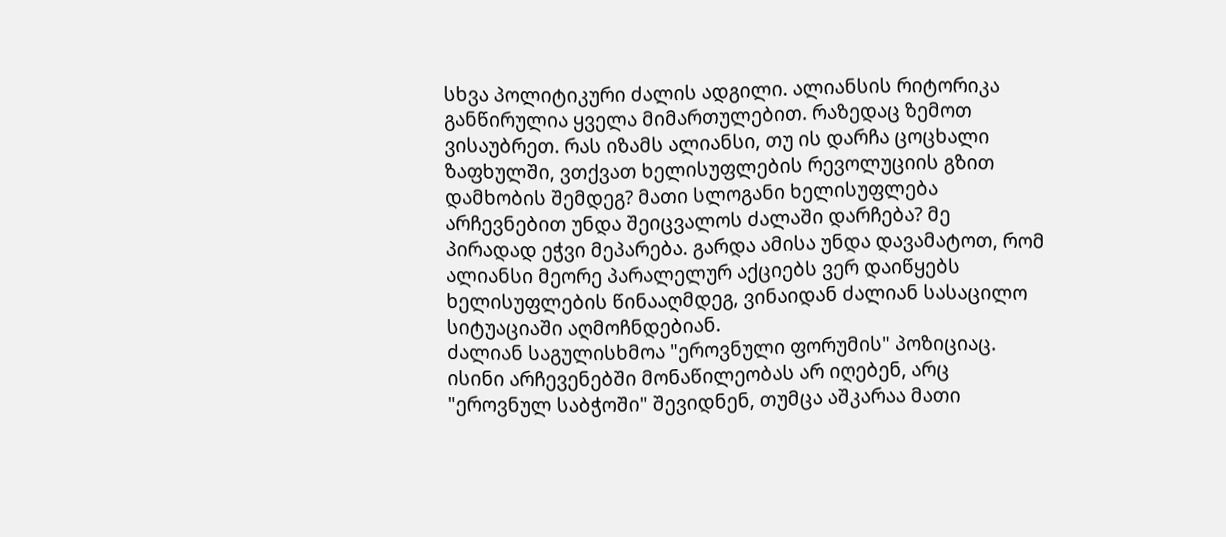სხვა პოლიტიკური ძალის ადგილი. ალიანსის რიტორიკა განწირულია ყველა მიმართულებით. რაზედაც ზემოთ ვისაუბრეთ. რას იზამს ალიანსი, თუ ის დარჩა ცოცხალი ზაფხულში, ვთქვათ ხელისუფლების რევოლუციის გზით დამხობის შემდეგ? მათი სლოგანი ხელისუფლება არჩევნებით უნდა შეიცვალოს ძალაში დარჩება? მე პირადად ეჭვი მეპარება. გარდა ამისა უნდა დავამატოთ, რომ ალიანსი მეორე პარალელურ აქციებს ვერ დაიწყებს ხელისუფლების წინააღმდეგ, ვინაიდან ძალიან სასაცილო სიტუაციაში აღმოჩნდებიან.
ძალიან საგულისხმოა "ეროვნული ფორუმის" პოზიციაც. ისინი არჩევენებში მონაწილეობას არ იღებენ, არც "ეროვნულ საბჭოში" შევიდნენ, თუმცა აშკარაა მათი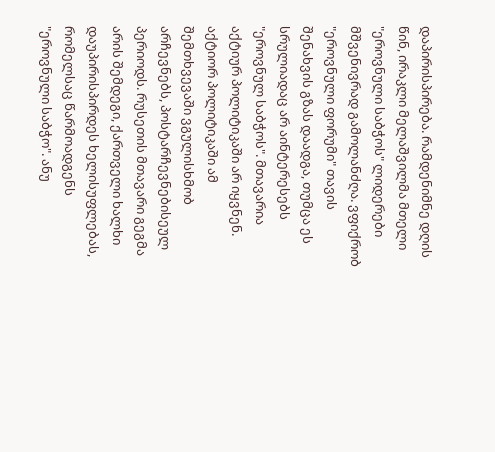დაპირისპირება. რამდენიმნე დღის წინ, ირაკლი მელაშვილმა მთელი "ეროვნული საბჭოს" ლიდერები მშვენივრად გამოლანძღა. ვფიქრობ "ეროვნული ფორუმი" თავის შენახვის გზას დაადგა, თუმცა ეს სრულიადაც არ აინტერესებს "ეროვნულ საბჭოს". მთავარია აქტიურ პოლიტიკაში არ იყვნენ. აქტიორ პოლიტიკაში ამ შემთხვევაში ვგულისხმობ არჩევნებს, პოსტარჩევნებისეულ პერიოდს. რუსეთის მთავარი გეგმა არის შემდეგი, ქართველი ხალხი დაუპირისპირდეს ხელისუფლებას, რომელსაც წარმოადგენს "ეროვნული საბჭო". ანუ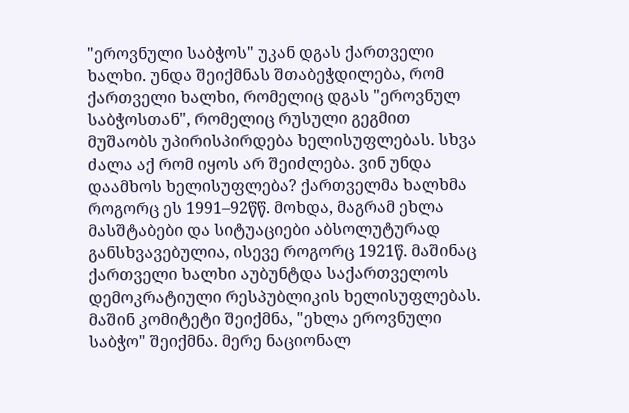"ეროვნული საბჭოს" უკან დგას ქართველი ხალხი. უნდა შეიქმნას შთაბეჭდილება, რომ ქართველი ხალხი, რომელიც დგას "ეროვნულ საბჭოსთან", რომელიც რუსული გეგმით მუშაობს უპირისპირდება ხელისუფლებას. სხვა ძალა აქ რომ იყოს არ შეიძლება. ვინ უნდა დაამხოს ხელისუფლება? ქართველმა ხალხმა როგორც ეს 1991–92წწ. მოხდა, მაგრამ ეხლა მასშტაბები და სიტუაციები აბსოლუტურად განსხვავებულია, ისევე როგორც 1921წ. მაშინაც ქართველი ხალხი აუბუნტდა საქართველოს დემოკრატიული რესპუბლიკის ხელისუფლებას. მაშინ კომიტეტი შეიქმნა, "ეხლა ეროვნული საბჭო" შეიქმნა. მერე ნაციონალ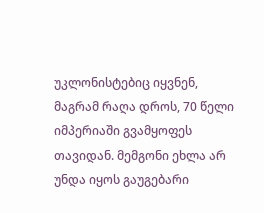უკლონისტებიც იყვნენ, მაგრამ რაღა დროს, 70 წელი იმპერიაში გვამყოფეს თავიდან. მემგონი ეხლა არ უნდა იყოს გაუგებარი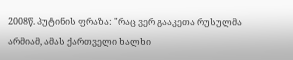2008წ. პუტინის ფრაზა: "რაც ვერ გააკეთა რუსულმა არმიამ, ამას ქართველი ხალხი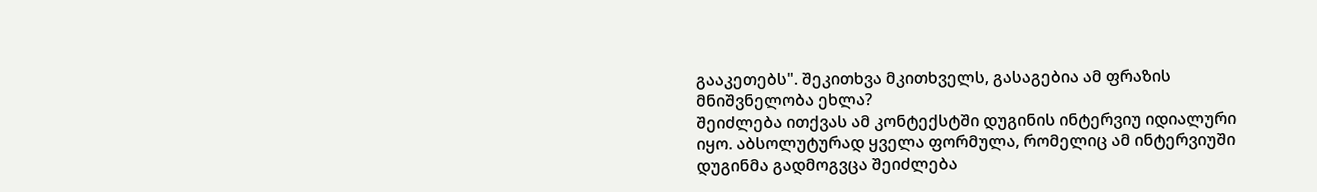გააკეთებს". შეკითხვა მკითხველს, გასაგებია ამ ფრაზის მნიშვნელობა ეხლა?
შეიძლება ითქვას ამ კონტექსტში დუგინის ინტერვიუ იდიალური იყო. აბსოლუტურად ყველა ფორმულა, რომელიც ამ ინტერვიუში დუგინმა გადმოგვცა შეიძლება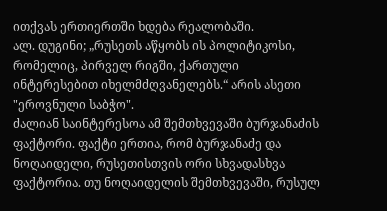ითქვას ერთიერთში ხდება რეალობაში.
ალ. დუგინი; „რუსეთს აწყობს ის პოლიტიკოსი, რომელიც, პირველ რიგში, ქართული ინტერესებით იხელმძღვანელებს.“ არის ასეთი "ეროვნული საბჭო".
ძალიან საინტერესოა ამ შემთხვევაში ბურჯანაძის ფაქტორი. ფაქტი ერთია, რომ ბურჯანაძე და ნოღაიდელი, რუსეთისთვის ორი სხვადასხვა ფაქტორია. თუ ნოღაიდელის შემთხვევაში, რუსულ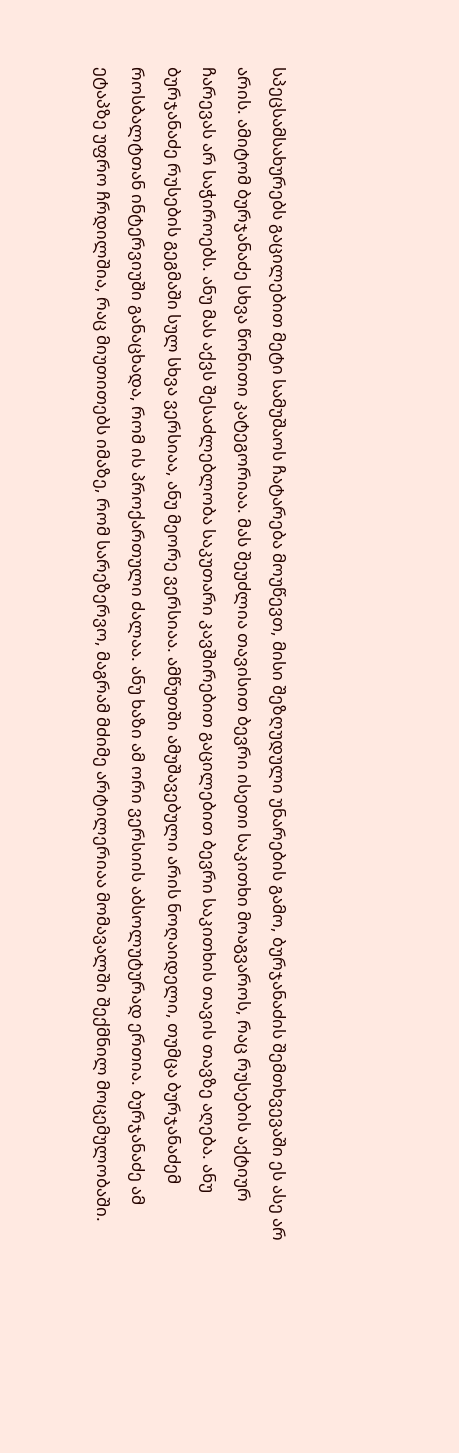სპეცსამსახურებს გაცილებით მეტი სამუშაოს ჩატარება მოუწევთ, მისი შეზღუდული უნარების გამო, ბურჯანაძის შემთხვევაში ეს ასე არ არის. ამიტომ ბურჯანაძე სხვა წონითი კატეგორიაა. მას შეუძლია თავისით ბევრი ისეთი საკითხი მოაგვაროს, რაც რუსების აქტიურ ჩარევას არ საჭიროებს. ანუ მას აქვს შესაძლებლობა საკუთარი კავშირებით გაცილებით ბევრი საკითხის თავის თავზე აღება. ანუ ბურჯანაძე რუსების გეგმაში სულ სხვა ვერსიაა, ანუ მეორე ვერსიაა. ამწუთში ამუშავებული არის ნოღაიდელი, თუმცა ბურჯანაძემ როსბალტთან ინტერვიუში განაცხადა, რომ ის პროქართული ძალაა. ანუ ხაზი ამ ორი ვერსიის აბსოლუტურად ერთია. ბურჯანაძე ამ ეტაპზე უფრო ჩრდილშია, რაც მიუთითებს იმაზე, რომ სარეზერვო, მაგრამ მძიმე არტილერიაა მომავალში შექმნილ მოცემულობაში.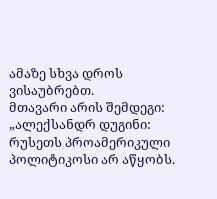ამაზე სხვა დროს ვისაუბრებთ.
მთავარი არის შემდეგი:
„ალექსანდრ დუგინი: რუსეთს პროამერიკული პოლიტიკოსი არ აწყობს.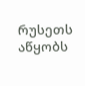რუსეთს აწყობს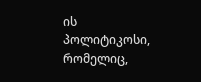ის პოლიტიკოსი, რომელიც,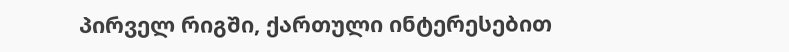პირველ რიგში, ქართული ინტერესებით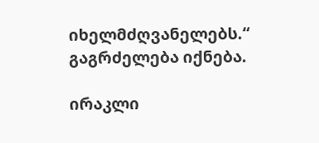იხელმძღვანელებს.“
გაგრძელება იქნება.

ირაკლი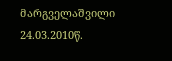მარგველაშვილი
24.03.2010წ.